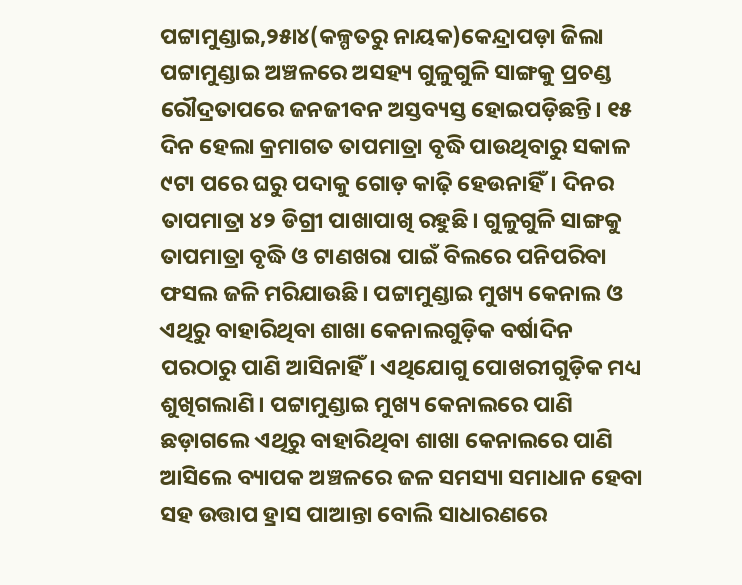ପଟ୍ଟାମୁଣ୍ଡାଇ,୨୫ା୪(କଳ୍ପତରୁ ନାୟକ)କେନ୍ଦ୍ରାପଡ଼ା ଜିଲା ପଟ୍ଟାମୁଣ୍ଡାଇ ଅଞ୍ଚଳରେ ଅସହ୍ୟ ଗୁଳୁଗୁଳି ସାଙ୍ଗକୁ ପ୍ରଚଣ୍ଡ ରୌଦ୍ରତାପରେ ଜନଜୀବନ ଅସ୍ତବ୍ୟସ୍ତ ହୋଇପଡ଼ିଛନ୍ତି। ୧୫ ଦିନ ହେଲା କ୍ରମାଗତ ତାପମାତ୍ରା ବୃଦ୍ଧି ପାଉଥିବାରୁ ସକାଳ ୯ଟା ପରେ ଘରୁ ପଦାକୁ ଗୋଡ଼ କାଢ଼ି ହେଉନାହିଁ। ଦିନର ତାପମାତ୍ରା ୪୨ ଡିଗ୍ରୀ ପାଖାପାଖି ରହୁଛି। ଗୁଳୁଗୁଳି ସାଙ୍ଗକୁ ତାପମାତ୍ରା ବୃଦ୍ଧି ଓ ଟାଣଖରା ପାଇଁ ବିଲରେ ପନିପରିବା ଫସଲ ଜଳି ମରିଯାଉଛି। ପଟ୍ଟାମୁଣ୍ଡାଇ ମୁଖ୍ୟ କେନାଲ ଓ ଏଥିରୁ ବାହାରିଥିବା ଶାଖା କେନାଲଗୁଡ଼ିକ ବର୍ଷାଦିନ ପରଠାରୁ ପାଣି ଆସିନାହିଁ। ଏଥିଯୋଗୁ ପୋଖରୀଗୁଡ଼ିକ ମଧ୍ୟ ଶୁଖିଗଲାଣି। ପଟ୍ଟାମୁଣ୍ଡାଇ ମୁଖ୍ୟ କେନାଲରେ ପାଣି ଛଡ଼ାଗଲେ ଏଥିରୁ ବାହାରିଥିବା ଶାଖା କେନାଲରେ ପାଣି ଆସିଲେ ବ୍ୟାପକ ଅଞ୍ଚଳରେ ଜଳ ସମସ୍ୟା ସମାଧାନ ହେବା ସହ ଉତ୍ତାପ ହ୍ରାସ ପାଆନ୍ତା ବୋଲି ସାଧାରଣରେ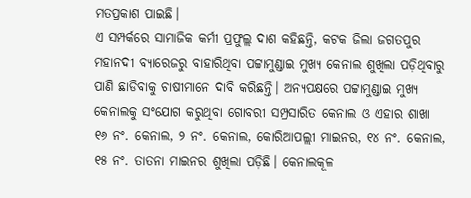ମତପ୍ରକାଶ ପାଇଛି।
ଏ ସମ୍ପର୍କରେ ସାମାଜିକ କର୍ମୀ ପ୍ରଫୁଲ୍ଲ ଦାଶ କହିଛନ୍ତି, କଟକ ଜିଲା ଜଗତପୁର ମହାନଦୀ ବ୍ୟାରେଜରୁ ବାହାରିଥିବା ପଟ୍ଟାମୁଣ୍ଡାଇ ମୁଖ୍ୟ କେନାଲ ଶୁଖିଲା ପଡ଼ିଥିବାରୁ ପାଣି ଛାଡିବାକୁ ଚାଷୀମାନେ ଦାବି କରିଛନ୍ତି। ଅନ୍ୟପକ୍ଷରେ ପଟ୍ଟାମୁଣ୍ଡାଇ ମୁଖ୍ୟ କେନାଲକୁ ସଂଯୋଗ କରୁଥିବା ଗୋବରୀ ସମ୍ପ୍ରସାରିତ କେନାଲ ଓ ଏହାର ଶାଖା ୧୬ ନଂ. କେନାଲ, ୨ ନଂ. କେନାଲ, କୋରିଆପଲ୍ଲୀ ମାଇନର, ୧୪ ନଂ. କେନାଲ, ୧୫ ନଂ. ତାତନା ମାଇନର ଶୁଖିଲା ପଡ଼ିଛି। କେନାଲକୂଳ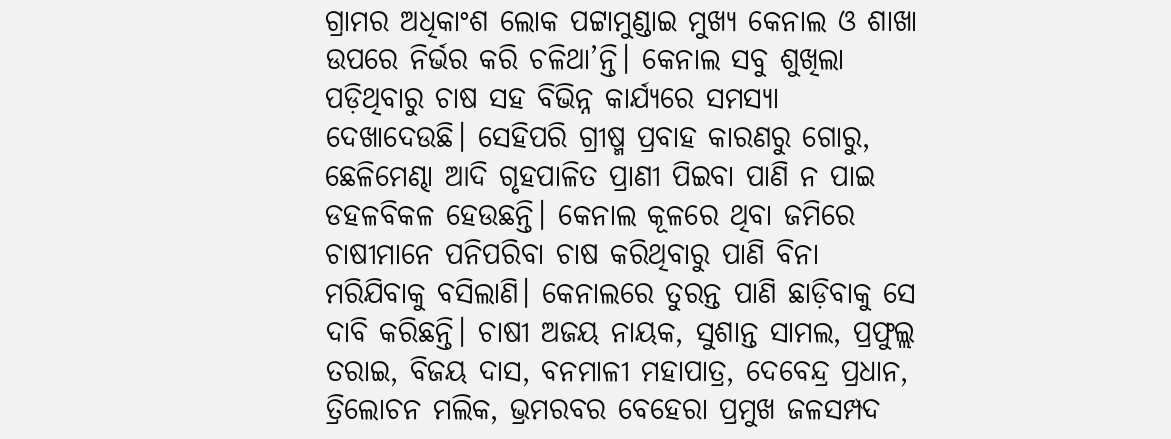ଗ୍ରାମର ଅଧିକାଂଶ ଲୋକ ପଟ୍ଟାମୁଣ୍ଡାଇ ମୁଖ୍ୟ କେନାଲ ଓ ଶାଖା ଉପରେ ନିର୍ଭର କରି ଚଳିଥା’ନ୍ତି। କେନାଲ ସବୁ ଶୁଖିଲା ପଡ଼ିଥିବାରୁ ଚାଷ ସହ ବିଭିନ୍ନ କାର୍ଯ୍ୟରେ ସମସ୍ୟା ଦେଖାଦେଉଛି। ସେହିପରି ଗ୍ରୀଷ୍ମ ପ୍ରବାହ କାରଣରୁ ଗୋରୁ, ଛେଳିମେଣ୍ଢା ଆଦି ଗୃହପାଳିତ ପ୍ରାଣୀ ପିଇବା ପାଣି ନ ପାଇ ଡହଳବିକଳ ହେଉଛନ୍ତି। କେନାଲ କୂଳରେ ଥିବା ଜମିରେ ଚାଷୀମାନେ ପନିପରିବା ଚାଷ କରିଥିବାରୁ ପାଣି ବିନା ମରିଯିବାକୁ ବସିଲାଣି। କେନାଲରେ ତୁରନ୍ତ ପାଣି ଛାଡ଼ିବାକୁ ସେ ଦାବି କରିଛନ୍ତି। ଚାଷୀ ଅଜୟ ନାୟକ, ସୁଶାନ୍ତ ସାମଲ, ପ୍ରଫୁଲ୍ଲ ତରାଇ, ବିଜୟ ଦାସ, ବନମାଳୀ ମହାପାତ୍ର, ଦେବେନ୍ଦ୍ର ପ୍ରଧାନ, ତ୍ରିଲୋଚନ ମଲିକ, ଭ୍ରମରବର ବେହେରା ପ୍ରମୁଖ ଜଳସମ୍ପଦ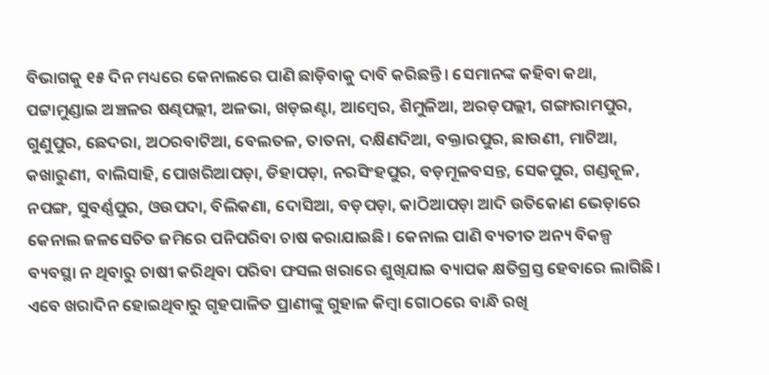ବିଭାଗକୁ ୧୫ ଦିନ ମଧ୍ୟରେ କେନାଲରେ ପାଣି ଛାଡ଼ିବାକୁ ଦାବି କରିଛନ୍ତି। ସେମାନଙ୍କ କହିବା କଥା, ପଟ୍ଟାମୁଣ୍ଡାଇ ଅଞ୍ଚଳର ଷଣ୍ଢପଲ୍ଲୀ, ଅଳଭା, ଖଡ଼ଇଣ୍ଟା, ଆମ୍ବେର, ଶିମୁଳିଆ, ଅରଡ଼ପଲ୍ଲୀ, ଗଙ୍ଗାରାମପୁର, ଗୁଣୁପୁର, ଛେଦରା, ଅଠରବାଟିଆ, ବେଲତଳ, ତାତନା, ଦକ୍ଷିଣଦିଆ, ବକ୍ତାରପୁର, ଛାଉଣୀ, ମାଟିଆ, କଖାରୁଣୀ, ବାଲିସାହି, ପୋଖରିଆପଡ଼ା, ଡିହାପଡ଼ା, ନରସିଂହପୁର, ବଡ଼ମୂଳବସନ୍ତ, ସେକପୁର, ଗଣ୍ଡକୂଳ, ନପଙ୍ଗ, ସୁବର୍ଣ୍ଣପୁର, ଓଉପଦା, ବିଲିକଣା, ଦୋସିଆ, ବଡ଼ପଡ଼ା, କାଠିଆପଡ଼ା ଆଦି ଉତିକୋଣ ଭେଡ଼ାରେ କେନାଲ ଜଳସେଚିତ ଜମିରେ ପନିପରିବା ଚାଷ କରାଯାଇଛି। କେନାଲ ପାଣି ବ୍ୟତୀତ ଅନ୍ୟ ବିକଳ୍ପ ବ୍ୟବସ୍ଥା ନ ଥିବାରୁ ଚାଷୀ କରିଥିବା ପରିବା ଫସଲ ଖରାରେ ଶୁଖିଯାଇ ବ୍ୟାପକ କ୍ଷତିଗ୍ରସ୍ତ ହେବାରେ ଲାଗିଛି। ଏବେ ଖରାଦିନ ହୋଇଥିବାରୁ ଗୃହପାଳିତ ପ୍ରାଣୀଙ୍କୁ ଗୁହାଳ କିମ୍ବା ଗୋଠରେ ବାନ୍ଧି ରଖି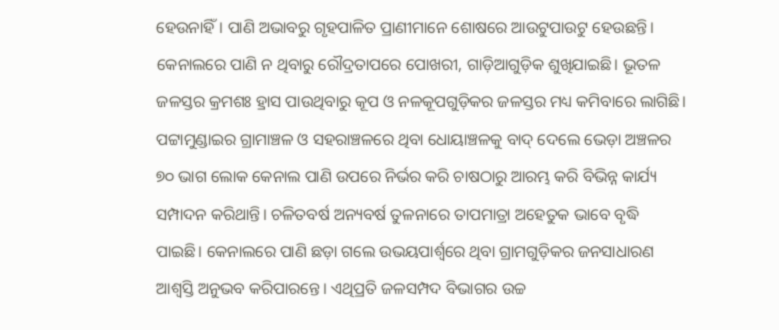ହେଉନାହିଁ। ପାଣି ଅଭାବରୁ ଗୃହପାଳିତ ପ୍ରାଣୀମାନେ ଶୋଷରେ ଆଉଟୁପାଉଟୁ ହେଉଛନ୍ତି। କେନାଲରେ ପାଣି ନ ଥିବାରୁ ରୌଦ୍ରତାପରେ ପୋଖରୀ, ଗାଡ଼ିଆଗୁଡ଼ିକ ଶୁଖିଯାଇଛି। ଭୂତଳ ଜଳସ୍ତର କ୍ରମଶଃ ହ୍ରାସ ପାଉଥିବାରୁ କୂପ ଓ ନଳକୂପଗୁଡ଼ିକର ଜଳସ୍ତର ମଧ୍ୟ କମିବାରେ ଲାଗିଛି। ପଟ୍ଟାମୁଣ୍ଡାଇର ଗ୍ରାମାଞ୍ଚଳ ଓ ସହରାଞ୍ଚଳରେ ଥିବା ଧୋୟାଞ୍ଚଳକୁ ବାଦ୍ ଦେଲେ ଭେଡ଼ା ଅଞ୍ଚଳର ୭୦ ଭାଗ ଲୋକ କେନାଲ ପାଣି ଉପରେ ନିର୍ଭର କରି ଚାଷଠାରୁ ଆରମ୍ଭ କରି ବିଭିନ୍ନ କାର୍ଯ୍ୟ ସମ୍ପାଦନ କରିଥାନ୍ତି। ଚଳିତବର୍ଷ ଅନ୍ୟବର୍ଷ ତୁଳନାରେ ତାପମାତ୍ରା ଅହେତୁକ ଭାବେ ବୃଦ୍ଧି ପାଇଛି। କେନାଲରେ ପାଣି ଛଡ଼ା ଗଲେ ଉଭୟପାର୍ଶ୍ୱରେ ଥିବା ଗ୍ରାମଗୁଡ଼ିକର ଜନସାଧାରଣ ଆଶ୍ୱସ୍ତି ଅନୁଭବ କରିପାରନ୍ତେ। ଏଥିପ୍ରତି ଜଳସମ୍ପଦ ବିଭାଗର ଉଚ୍ଚ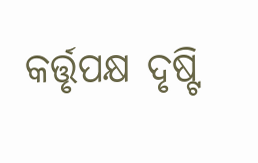କର୍ତ୍ତୃପକ୍ଷ ଦୃଷ୍ଟି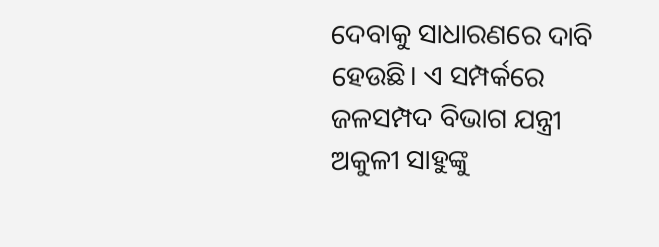ଦେବାକୁ ସାଧାରଣରେ ଦାବି ହେଉଛି। ଏ ସମ୍ପର୍କରେ ଜଳସମ୍ପଦ ବିଭାଗ ଯନ୍ତ୍ରୀ ଅକୁଳୀ ସାହୁଙ୍କୁ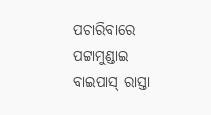ପଚାରିବାରେ ପଟ୍ଟାମୁଣ୍ଡାଇ ବାଇପାସ୍ ରାସ୍ତା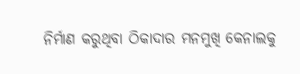ନିର୍ମାଣ କରୁଥିବା ଠିକାଦାର ମନମୁଖି କେନାଲକୁ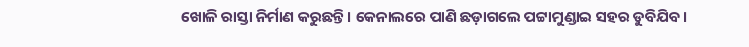ଖୋଳି ରାସ୍ତା ନିର୍ମାଣ କରୁଛନ୍ତି। କେନାଲରେ ପାଣି ଛଡ଼ାଗଲେ ପଟ୍ଟାମୁଣ୍ଡାଇ ସହର ଡୁବିଯିବ।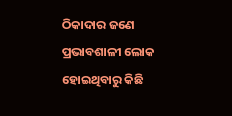ଠିକାଦାର ଜଣେ ପ୍ରଭାବଶାଳୀ ଲୋକ ହୋଇଥିବାରୁ କିଛି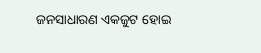ଜନସାଧାରଣ ଏକଜୁଟ ହୋଇ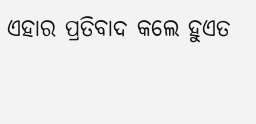ଏହାର ପ୍ରତିବାଦ କଲେ ହୁଏତ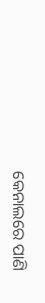କେନାଲରେ ପାଣି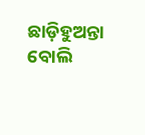ଛାଡ଼ିହୁଅନ୍ତା ବୋଲି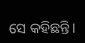ସେ କହିଛନ୍ତି।